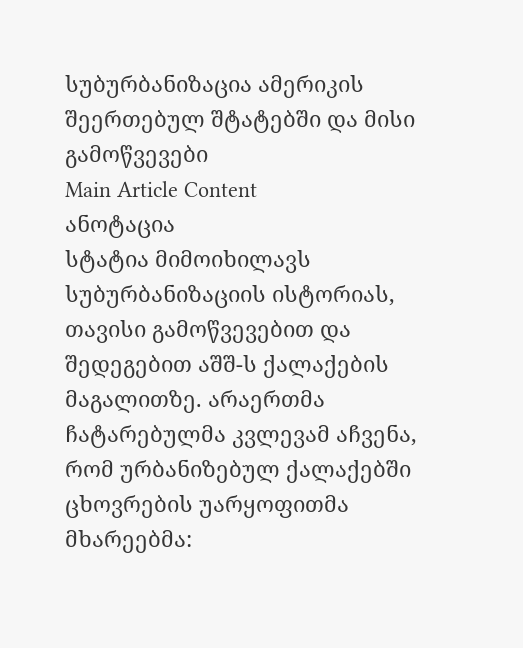სუბურბანიზაცია ამერიკის შეერთებულ შტატებში და მისი გამოწვევები
Main Article Content
ანოტაცია
სტატია მიმოიხილავს სუბურბანიზაციის ისტორიას, თავისი გამოწვევებით და შედეგებით აშშ-ს ქალაქების
მაგალითზე. არაერთმა ჩატარებულმა კვლევამ აჩვენა, რომ ურბანიზებულ ქალაქებში ცხოვრების უარყოფითმა
მხარეებმა: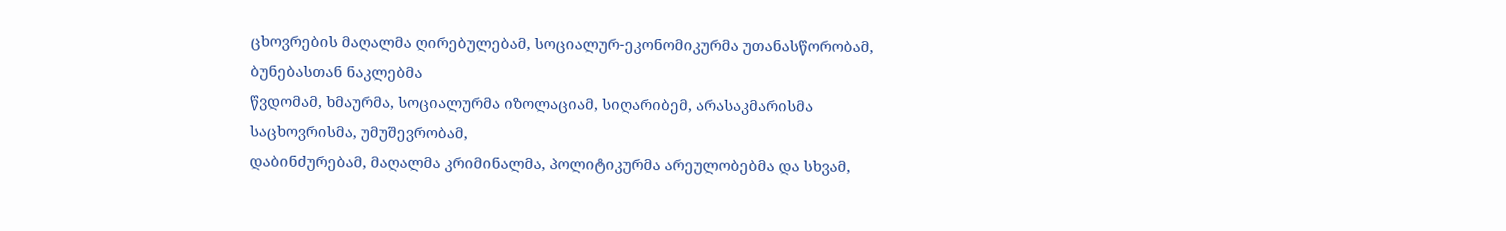ცხოვრების მაღალმა ღირებულებამ, სოციალურ-ეკონომიკურმა უთანასწორობამ, ბუნებასთან ნაკლებმა
წვდომამ, ხმაურმა, სოციალურმა იზოლაციამ, სიღარიბემ, არასაკმარისმა საცხოვრისმა, უმუშევრობამ,
დაბინძურებამ, მაღალმა კრიმინალმა, პოლიტიკურმა არეულობებმა და სხვამ,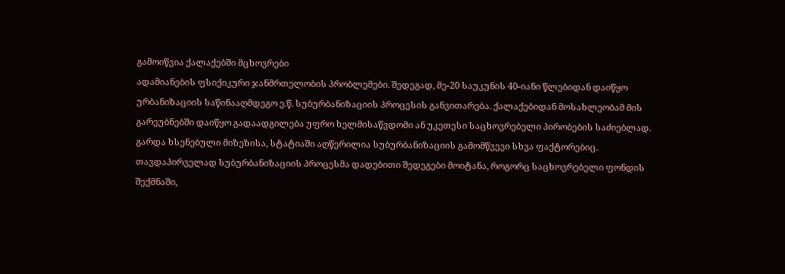გამოიწვია ქალაქებში მცხოვრები
ადამიანების ფსიქიკური ჯანმრთელობის პრობლემები. შედეგად, მე-20 საუკუნის 40-იანი წლებიდან დაიწყო
ურბანიზაციის საწინააღმდეგო ე.წ. სუბურბანიზაციის პროცესის განვითარება. ქალაქებიდან მოსახლეობამ მის
გარეუბნებში დაიწყო გადაადგილება უფრო ხელმისაწვდომი ან უკეთესი საცხოვრებელი პირობების საძიებლად.
გარდა ხსენებული მიზეზისა, სტატიაში აღწერილია სუბურბანიზაციის გამომწვევი სხვა ფაქტორებიც.
თავდაპირველად სუბურბანიზაციის პროცესმა დადებითი შედეგები მოიტანა, როგორც საცხოვრებელი ფონდის
შექმნაში,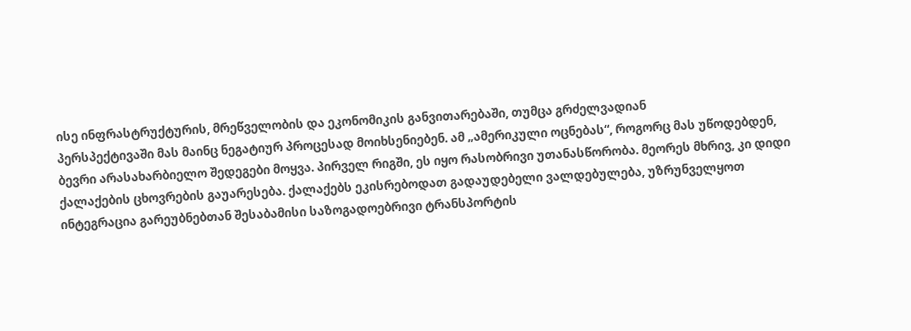ისე ინფრასტრუქტურის, მრეწველობის და ეკონომიკის განვითარებაში, თუმცა გრძელვადიან
პერსპექტივაში მას მაინც ნეგატიურ პროცესად მოიხსენიებენ. ამ „ამერიკული ოცნებას“, როგორც მას უწოდებდენ,
ბევრი არასახარბიელო შედეგები მოყვა. პირველ რიგში, ეს იყო რასობრივი უთანასწორობა. მეორეს მხრივ, კი დიდი
ქალაქების ცხოვრების გაუარესება. ქალაქებს ეკისრებოდათ გადაუდებელი ვალდებულება, უზრუნველყოთ
ინტეგრაცია გარეუბნებთან შესაბამისი საზოგადოებრივი ტრანსპორტის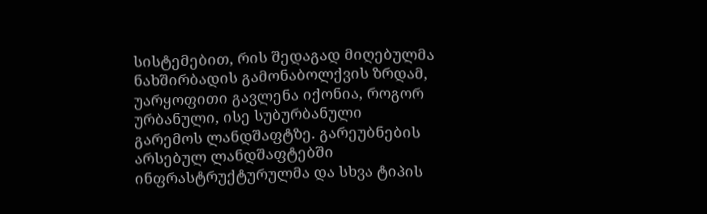სისტემებით, რის შედაგად მიღებულმა
ნახშირბადის გამონაბოლქვის ზრდამ, უარყოფითი გავლენა იქონია, როგორ ურბანული, ისე სუბურბანული
გარემოს ლანდშაფტზე. გარეუბნების არსებულ ლანდშაფტებში ინფრასტრუქტურულმა და სხვა ტიპის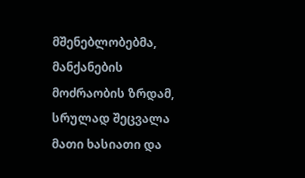მშენებლობებმა, მანქანების მოძრაობის ზრდამ, სრულად შეცვალა მათი ხასიათი და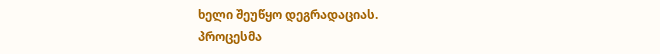ხელი შეუწყო დეგრადაციას.
პროცესმა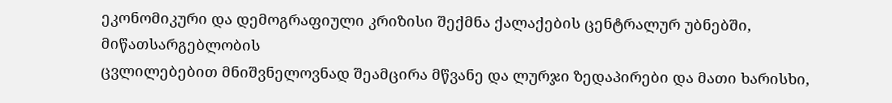ეკონომიკური და დემოგრაფიული კრიზისი შექმნა ქალაქების ცენტრალურ უბნებში, მიწათსარგებლობის
ცვლილებებით მნიშვნელოვნად შეამცირა მწვანე და ლურჯი ზედაპირები და მათი ხარისხი,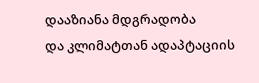დააზიანა მდგრადობა
და კლიმატთან ადაპტაციის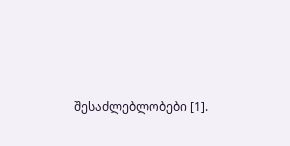შესაძლებლობები [1].